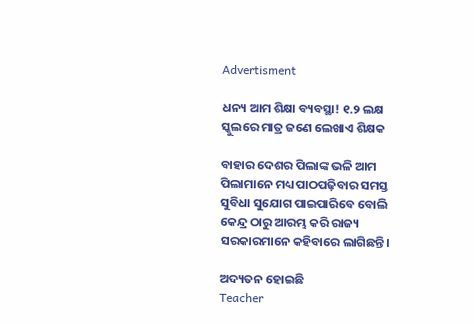Advertisment

ଧନ୍ୟ ଆମ ଶିକ୍ଷା ବ୍ୟବସ୍ଥା! ୧.୨ ଲକ୍ଷ ସ୍କୁଲରେ ମାତ୍ର ଜଣେ ଲେଖାଏ ଶିକ୍ଷକ

ବାହାର ଦେଶର ପିଲାଙ୍କ ଭଳି ଆମ ପିଲାମାନେ ମଧ୍ୟ ପାଠପଢ଼ିବାର ସମସ୍ତ ସୁବିଧା ସୁଯୋଗ ପାଇପାରିବେ ବୋଲି କେନ୍ଦ୍ର ଠାରୁ ଆରମ୍ଭ କରି ରାଜ୍ୟ ସରକାରମାନେ କହିବାରେ ଲାଗିଛନ୍ତି।

ଅଦ୍ୟତନ ହୋଇଛି
Teacher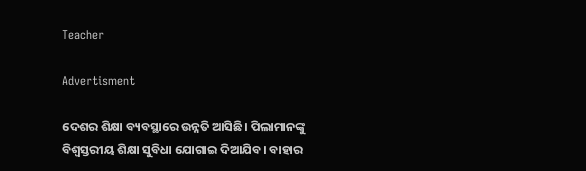Teacher

Advertisment

ଦେଶର ଶିକ୍ଷା ବ୍ୟବସ୍ଥାରେ ଉନ୍ନତି ଆସିଛି। ପିଲାମାନଙ୍କୁ ବିଶ୍ୱସ୍ତରୀୟ ଶିକ୍ଷା ସୁବିଧା ଯୋଗାଇ ଦିଆଯିବ। ବାହାର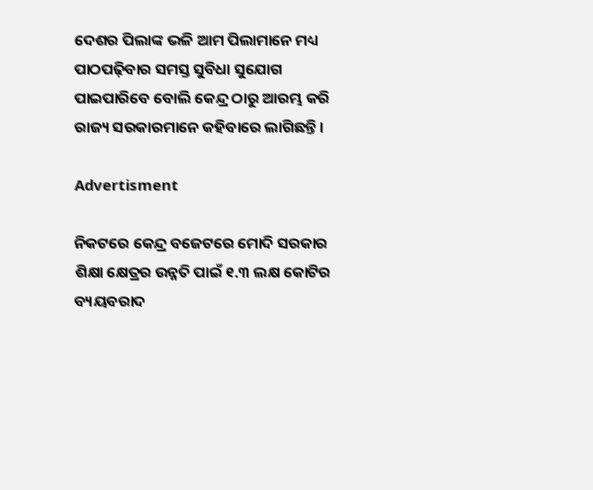ଦେଶର ପିଲାଙ୍କ ଭଳି ଆମ ପିଲାମାନେ ମଧ୍ୟ ପାଠପଢ଼ିବାର ସମସ୍ତ ସୁବିଧା ସୁଯୋଗ ପାଇପାରିବେ ବୋଲି କେନ୍ଦ୍ର ଠାରୁ ଆରମ୍ଭ କରି ରାଜ୍ୟ ସରକାରମାନେ କହିବାରେ ଲାଗିଛନ୍ତି।

Advertisment

ନିକଟରେ କେନ୍ଦ୍ର ବଜେଟରେ ମୋଦି ସରକାର ଶିକ୍ଷା କ୍ଷେତ୍ରର ଉନ୍ନତି ପାଇଁ ୧.୩ ଲକ୍ଷ କୋଟିର ବ୍ୟୟବରାଦ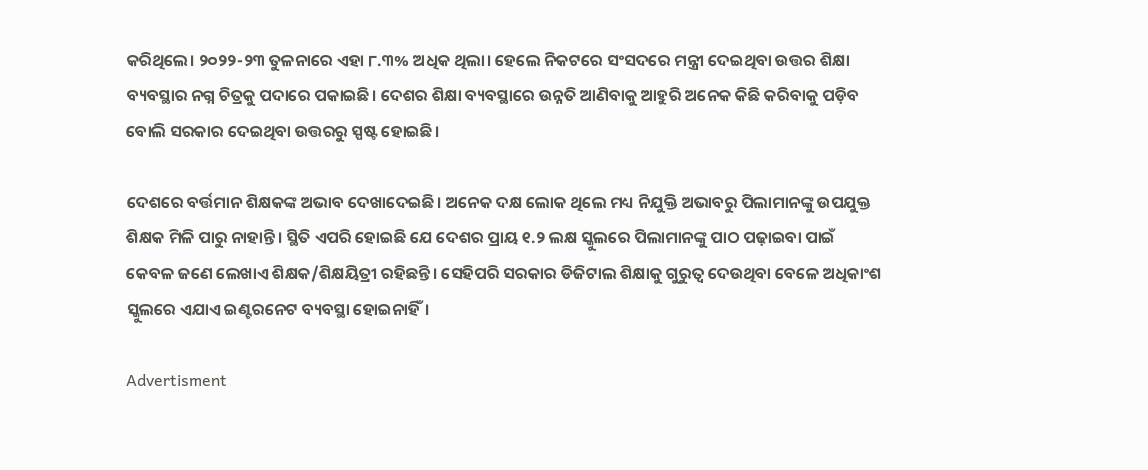କରିଥିଲେ। ୨୦୨୨-୨୩ ତୁଳନାରେ ଏହା ୮.୩% ଅଧିକ ଥିଲା। ହେଲେ ନିକଟରେ ସଂସଦରେ ମନ୍ତ୍ରୀ ଦେଇଥିବା ଉତ୍ତର ଶିକ୍ଷା ବ୍ୟବସ୍ଥାର ନଗ୍ନ ଚିତ୍ରକୁ ପଦାରେ ପକାଇଛି। ଦେଶର ଶିକ୍ଷା ବ୍ୟବସ୍ଥାରେ ଉନ୍ନତି ଆଣିବାକୁ ଆହୁରି ଅନେକ କିଛି କରିବାକୁ ପଡ଼ିବ ବୋଲି ସରକାର ଦେଇଥିବା ଉତ୍ତରରୁ ସ୍ପଷ୍ଟ ହୋଇଛି।

ଦେଶରେ ବର୍ତ୍ତମାନ ଶିକ୍ଷକଙ୍କ ଅଭାବ ଦେଖାଦେଇଛି। ଅନେକ ଦକ୍ଷ ଲୋକ ଥିଲେ ମଧ୍ୟ ନିଯୁକ୍ତି ଅଭାବରୁ ପିଲାମାନଙ୍କୁ ଉପଯୁକ୍ତ ଶିକ୍ଷକ ମିଳି ପାରୁ ନାହାନ୍ତି। ସ୍ଥିତି ଏପରି ହୋଇଛି ଯେ ଦେଶର ପ୍ରାୟ ୧.୨ ଲକ୍ଷ ସ୍କୁଲରେ ପିଲାମାନଙ୍କୁ ପାଠ ପଢ଼ାଇବା ପାଇଁ କେବଳ ଜଣେ ଲେଖାଏ ଶିକ୍ଷକ/ଶିକ୍ଷୟିତ୍ରୀ ରହିଛନ୍ତି। ସେହିପରି ସରକାର ଡିଜିଟାଲ ଶିକ୍ଷାକୁ ଗୁରୁତ୍ୱ ଦେଉଥିବା ବେଳେ ଅଧିକାଂଶ ସ୍କୁଲରେ ଏଯାଏ ଇଣ୍ଟରନେଟ ବ୍ୟବସ୍ଥା ହୋଇନାହିଁ।

Advertisment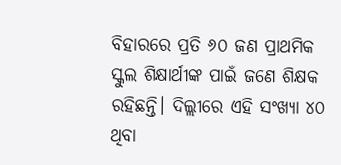ବିହାରରେ ପ୍ରତି ୬୦ ଜଣ ପ୍ରାଥମିକ ସ୍କୁଲ ଶିକ୍ଷାର୍ଥୀଙ୍କ ପାଇଁ ଜଣେ ଶିକ୍ଷକ ରହିଛନ୍ତି। ଦିଲ୍ଲୀରେ ଏହି ସଂଖ୍ୟା ୪୦ ଥିବା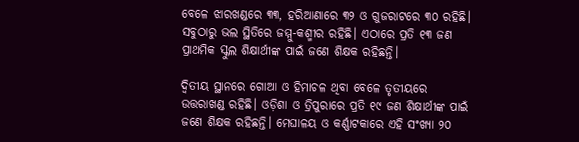ବେଳେ ଝାରଖଣ୍ଡରେ ୩୩, ହରିଆଣାରେ ୩୨ ଓ ଗୁଜରାଟରେ ୩୦ ରହିଛି। ସବୁଠାରୁ ଭଲ ସ୍ଥିତିରେ ଜମ୍ମୁ-କଶ୍ମୀର ରହିଛି। ଏଠାରେ ପ୍ରତି ୧୩ ଜଣ ପ୍ରାଥମିକ ସ୍କୁଲ ଶିକ୍ଷାର୍ଥୀଙ୍କ ପାଇଁ ଜଣେ ଶିକ୍ଷକ ରହିଛନ୍ତି।

ଦ୍ୱିତୀୟ ସ୍ଥାନରେ ଗୋଆ ଓ ହିମାଚଳ ଥିବା ବେଳେ ତୃତୀୟରେ ଉତ୍ତରାଖଣ୍ଡ ରହିଛି। ଓଡ଼ିଶା ଓ ତ୍ରିପୁରାରେ ପ୍ରତି ୧୯ ଜଣ ଶିକ୍ଷାର୍ଥୀଙ୍କ ପାଇଁ ଜଣେ ଶିକ୍ଷକ ରହିଛନ୍ତି। ମେଘାଳୟ ଓ କର୍ଣ୍ଣାଟକାରେ ଏହି ସଂଖ୍ୟା ୨୦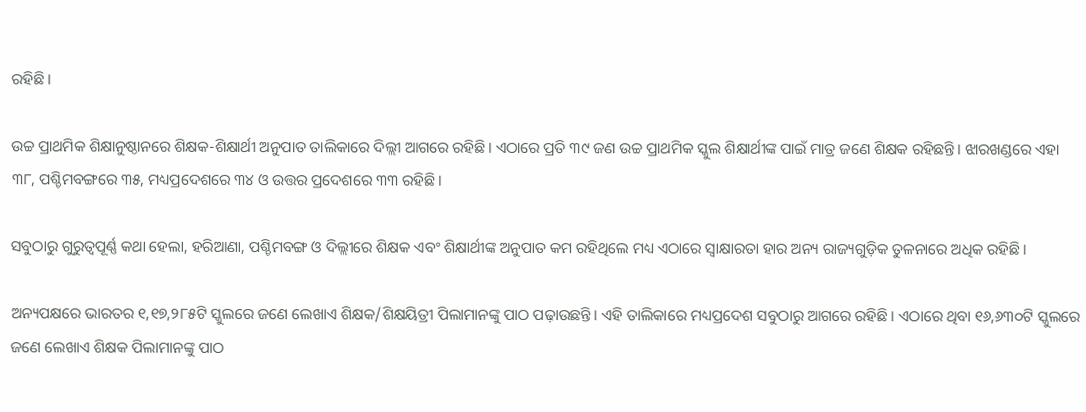ରହିଛି।

ଉଚ୍ଚ ପ୍ରାଥମିକ ଶିକ୍ଷାନୁଷ୍ଠାନରେ ଶିକ୍ଷକ-ଶିକ୍ଷାର୍ଥୀ ଅନୁପାତ ତାଲିକାରେ ଦିଲ୍ଲୀ ଆଗରେ ରହିଛି। ଏଠାରେ ପ୍ରତି ୩୯ ଜଣ ଉଚ୍ଚ ପ୍ରାଥମିକ ସ୍କୁଲ ଶିକ୍ଷାର୍ଥୀଙ୍କ ପାଇଁ ମାତ୍ର ଜଣେ ଶିକ୍ଷକ ରହିଛନ୍ତି। ଝାରଖଣ୍ଡରେ ଏହା ୩୮, ପଶ୍ଚିମବଙ୍ଗରେ ୩୫, ମଧ୍ୟପ୍ରଦେଶରେ ୩୪ ଓ ଉତ୍ତର ପ୍ରଦେଶରେ ୩୩ ରହିଛି।

ସବୁଠାରୁ ଗୁରୁତ୍ୱପୂର୍ଣ୍ଣ କଥା ହେଲା, ହରିଆଣା, ପଶ୍ଚିମବଙ୍ଗ ଓ ଦିଲ୍ଲୀରେ ଶିକ୍ଷକ ଏବଂ ଶିକ୍ଷାର୍ଥୀଙ୍କ ଅନୁପାତ କମ ରହିଥିଲେ ମଧ୍ୟ ଏଠାରେ ସ୍ୱାକ୍ଷାରତା ହାର ଅନ୍ୟ ରାଜ୍ୟଗୁଡ଼ିକ ତୁଳନାରେ ଅଧିକ ରହିଛି।

ଅନ୍ୟପକ୍ଷରେ ଭାରତର ୧,୧୭,୨୮୫ଟି ସ୍କୁଲରେ ଜଣେ ଲେଖାଏ ଶିକ୍ଷକ/ଶିକ୍ଷୟିତ୍ରୀ ପିଲାମାନଙ୍କୁ ପାଠ ପଢ଼ାଉଛନ୍ତି। ଏହି ତାଲିକାରେ ମଧ୍ୟପ୍ରଦେଶ ସବୁଠାରୁ ଆଗରେ ରହିଛି। ଏଠାରେ ଥିବା ୧୬,୬୩୦ଟି ସ୍କୁଲରେ ଜଣେ ଲେଖାଏ ଶିକ୍ଷକ ପିଲାମାନଙ୍କୁ ପାଠ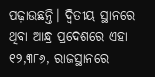ପଢ଼ାଉଛନ୍ତି। ଦ୍ୱିତୀୟ ସ୍ଥାନରେ ଥିବା ଆନ୍ଧ୍ର ପ୍ରଦେଶରେ ଏହା ୧୨,୩୮୬, ରାଜସ୍ଥାନରେ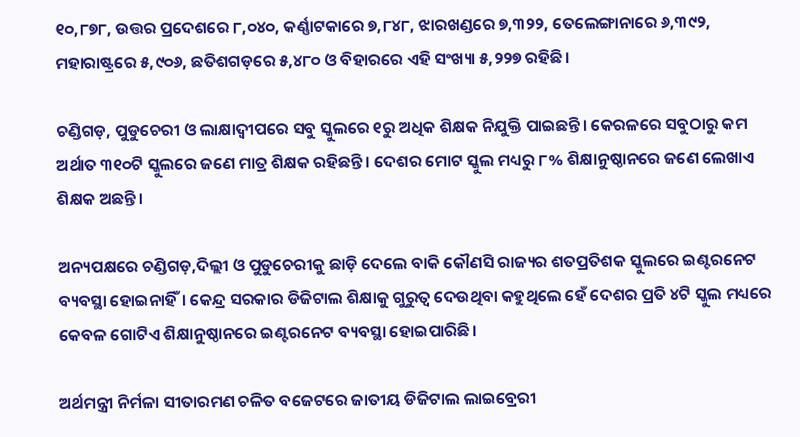୧୦,୮୭୮, ଉତ୍ତର ପ୍ରଦେଶରେ ୮,୦୪୦, କର୍ଣ୍ଣାଟକାରେ ୭,୮୪୮, ଝାରଖଣ୍ଡରେ ୭,୩୨୨, ତେଲେଙ୍ଗାନାରେ ୬,୩୯୨, ମହାରାଷ୍ଟ୍ରରେ ୫,୯୦୬, ଛତିଶଗଡ଼ରେ ୫,୪୮୦ ଓ ବିହାରରେ ଏହି ସଂଖ୍ୟା ୫,୨୨୭ ରହିଛି।

ଚଣ୍ଡିଗଡ଼, ପୁଡୁଚେରୀ ଓ ଲାକ୍ଷାଦ୍ୱୀପରେ ସବୁ ସ୍କୁଲରେ ୧ରୁ ଅଧିକ ଶିକ୍ଷକ ନିଯୁକ୍ତି ପାଇଛନ୍ତି। କେରଳରେ ସବୁଠାରୁ କମ ଅର୍ଥାତ ୩୧୦ଟି ସ୍କୁଲରେ ଜଣେ ମାତ୍ର ଶିକ୍ଷକ ରହିଛନ୍ତି। ଦେଶର ମୋଟ ସ୍କୁଲ ମଧ୍ୟରୁ ୮% ଶିକ୍ଷାନୁଷ୍ଠାନରେ ଜଣେ ଲେଖାଏ ଶିକ୍ଷକ ଅଛନ୍ତି।

ଅନ୍ୟପକ୍ଷରେ ଚଣ୍ଡିଗଡ଼,ଦିଲ୍ଲୀ ଓ ପୁଡୁଚେରୀକୁ ଛାଡ଼ି ଦେଲେ ବାକି କୌଣସି ରାଜ୍ୟର ଶତପ୍ରତିଶକ ସ୍କୁଲରେ ଇଣ୍ଟରନେଟ ବ୍ୟବସ୍ଥା ହୋଇନାହିଁ। କେନ୍ଦ୍ର ସରକାର ଡିଜିଟାଲ ଶିକ୍ଷାକୁ ଗୁରୁତ୍ୱ ଦେଉଥିବା କହୁଥିଲେ ହେଁ ଦେଶର ପ୍ରତି ୪ଟି ସ୍କୁଲ ମଧ୍ୟରେ କେବଳ ଗୋଟିଏ ଶିକ୍ଷାନୁଷ୍ଠାନରେ ଇଣ୍ଟରନେଟ ବ୍ୟବସ୍ଥା ହୋଇପାରିଛି।

ଅର୍ଥମନ୍ତ୍ରୀ ନିର୍ମଳା ସୀତାରମଣ ଚଳିତ ବଜେଟରେ ଜାତୀୟ ଡିଜିଟାଲ ଲାଇବ୍ରେରୀ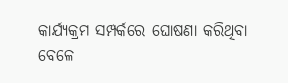କାର୍ଯ୍ୟକ୍ରମ ସମ୍ପର୍କରେ ଘୋଷଣା କରିଥିବା ବେଳେ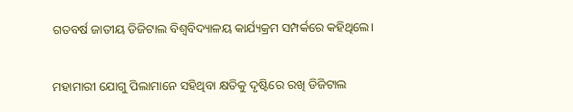ଗତବର୍ଷ ଜାତୀୟ ଡିଜିଟାଲ ବିଶ୍ୱବିଦ୍ୟାଳୟ କାର୍ଯ୍ୟକ୍ରମ ସମ୍ପର୍କରେ କହିଥିଲେ।

ମହାମାରୀ ଯୋଗୁ ପିଲାମାନେ ସହିଥିବା କ୍ଷତିକୁ ଦୃଷ୍ଟିରେ ରଖି ଡିଜିଟାଲ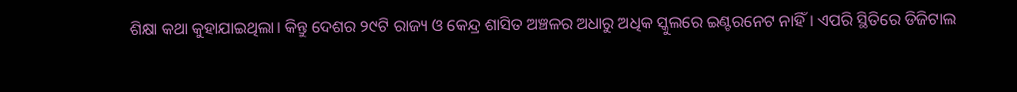ଶିକ୍ଷା କଥା କୁହାଯାଇଥିଲା। କିନ୍ତୁ ଦେଶର ୨୯ଟି ରାଜ୍ୟ ଓ କେନ୍ଦ୍ର ଶାସିତ ଅଞ୍ଚଳର ଅଧାରୁ ଅଧିକ ସ୍କୁଲରେ ଇଣ୍ଟରନେଟ ନାହିଁ। ଏପରି ସ୍ଥିତିରେ ଡିଜିଟାଲ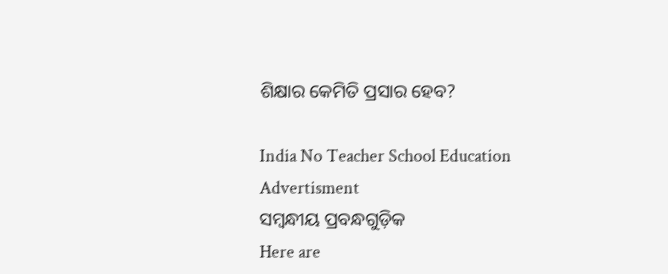ଶିକ୍ଷାର କେମିତି ପ୍ରସାର ହେବ?

India No Teacher School Education
Advertisment
ସମ୍ବନ୍ଧୀୟ ପ୍ରବନ୍ଧଗୁଡ଼ିକ
Here are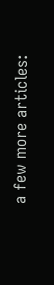a few more articles: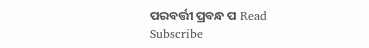ପରବର୍ତ୍ତୀ ପ୍ରବନ୍ଧ ପ Read
Subscribe